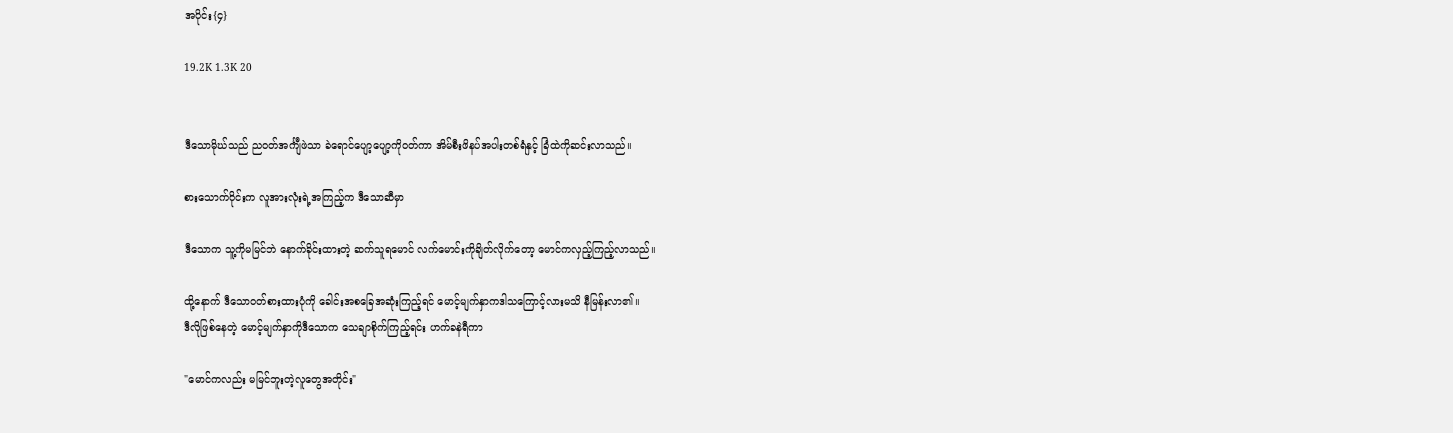အပိုင်း{၄}

19.2K 1.3K 20


ဒီသောမိုဃ်သည် ညဝတ်အင်္ကျီဖဲသာ ခဲရောင်ပျော့ပျော့ကိုဝတ်ကာ အိမ်စီးဖိနပ်အပါးတစ်ရံနှင့် ခြံထဲကိုဆင်းလာသည်။

စားသောက်ဝိုင်းက လူအားလုံးရဲ့အကြည့်က ဒီသောဆီမှာ

ဒီသောက သူ့ကိုမမြင်ဘဲ နောက်ခိုင်းထားတဲ့ ဆက်သူရမောင် လက်မောင်းကိုချိတ်လိုက်တော့ မောင်ကလှည့်ကြည့်လာသည်။

ထို့နောက် ဒီသောဝတ်စားထားပုံကို ခေါင်းအစခြေအဆုံးကြည့်ရင် မောင့်မျက်နှာကဒါသကြောင့်လားမသိ နီမြန်းလာ၏။
ဒီလိုဖြစ်နေတဲ့ မောင့်မျက်နှာကိုဒီသောက သေချာစိုက်ကြည့်ရင်း ဟက်ခနဲရီကာ

"မောင်ကလည်း မမြင်ဘူးတဲ့လူတွေအတိုင်း"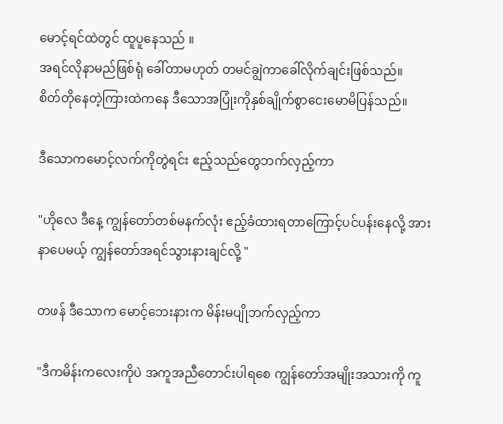မောင့်ရင်ထဲတွင် ထူပူနေသည် ။
အရင်လိုနာမည်ဖြစ်ရုံ ခေါ်တာမဟုတ် တမင်ချွဲကာခေါ်လိုက်ချင်းဖြစ်သည်။
စိတ်တိုနေတဲ့ကြားထဲကနေ ဒီသောအပြုံးကိုနှစ်ချိုက်စွာငေးမောမိပြန်သည်။

ဒီသောကမောင့်လက်ကိုတွဲရင်း ဧည့်သည်တွေဘက်လှည့်ကာ

"ဟိုလေ ဒီနေ့ ကျွန်တော်တစ်မနက်လုံး ဧည့်ခံထားရတာကြောင့်ပင်ပန်းနေလို့ အားနာပေမယ့် ကျွန်တော်အရင်သွားနားချင်လို့ "

တဖန် ဒီသောက မောင့်ဘေးနားက မိန်းမပျိုဘက်လှည့်ကာ

"ဒီကမိန်းကလေးကိုပဲ အကူအညီတောင်းပါရစေ ကျွန်တော်အမျိုးအသားကို ကူ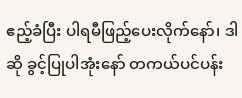ဧည့်ခံပြီး ပါရမီဖြည့်ပေးလိုက်နော်၊ ဒါဆို ခွင့်ပြုပါအုံးနော် တကယ်ပင်ပန်း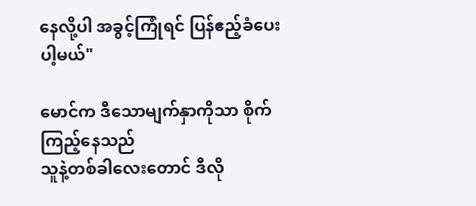နေလို့ပါ အခွင့်ကြုံရင် ပြန်ဧည့်ခံပေးပါ့မယ်"

မောင်က ဒီသောမျက်နှာကိုသာ စိုက်ကြည့်နေသည်
သူနဲ့တစ်ခါလေးတောင် ဒီလို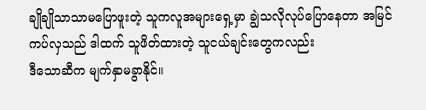ချိုချိုသာသာမပြောဖူးတဲ့ သူကလူအများရှေ့မှာ ချွဲသလိုလုပ်ပြောနေတာ အမြင်ကပ်လှသည် ဒါထက် သူဖိတ်ထားတဲ့ သူငယ်ချင်းတွေကလည်း
ဒီသောဆီက မျက်နှာမခွာနိုင်။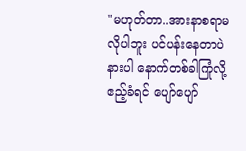"မဟုတ်တာ..အားနာစရာမလိုပါဘူး ပင်ပန်းနေတာပဲ
နားပါ နောက်တစ်ခါကြုံလို့ ဧည့်ခံရင် ပျော်ပျော်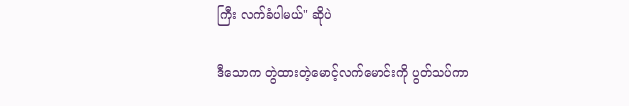ကြီး လက်ခံပါမယ်" ဆိုပဲ

ဒီသောက တွဲထားတဲ့မောင့်လက်မောင်းကို ပွတ်သပ်ကာ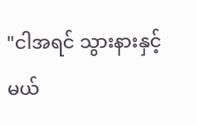"ငါအရင် သွားနားနှင့်မယ်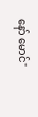နော် မောင်"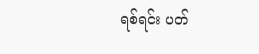ရစ်ရင်း ပတ်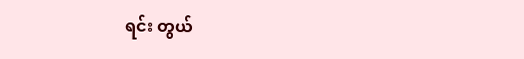ရင်း တွယ်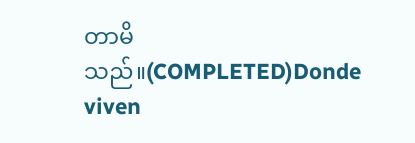တာမိသည်။(COMPLETED)Donde viven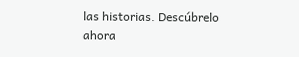las historias. Descúbrelo ahora